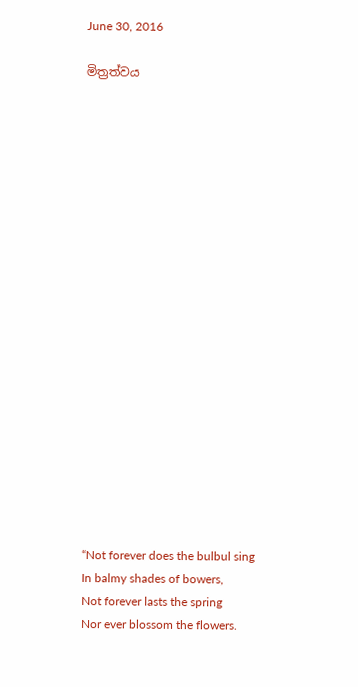June 30, 2016

මිත්‍රත්වය




















“Not forever does the bulbul sing
In balmy shades of bowers,
Not forever lasts the spring
Nor ever blossom the flowers.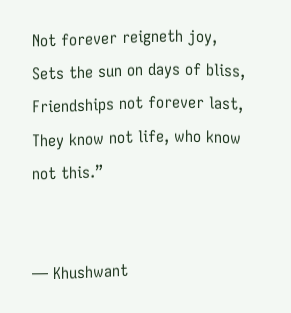Not forever reigneth joy,
Sets the sun on days of bliss,
Friendships not forever last,
They know not life, who know not this.”


― Khushwant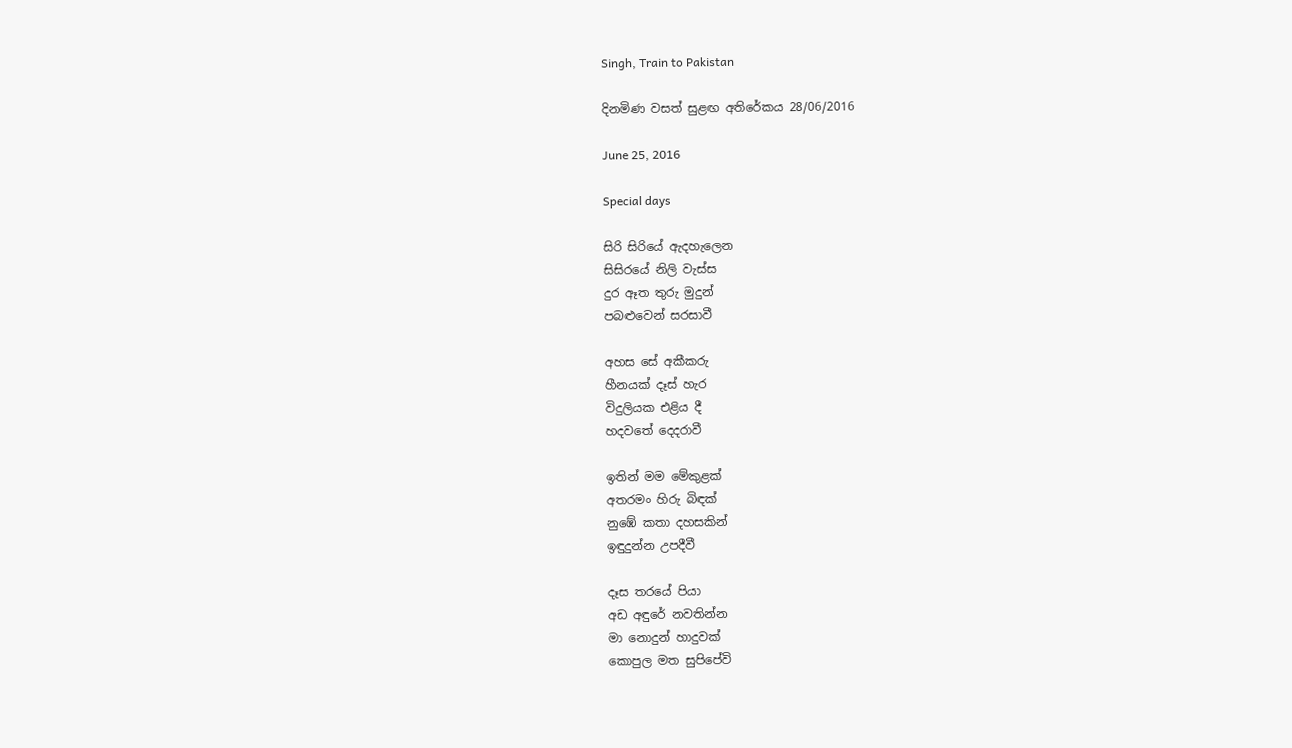Singh, Train to Pakistan

දිනමිණ වසත් සුළඟ අතිරේකය 28/06/2016

June 25, 2016

Special days

සිරි සිරියේ ඇදහැලෙන
සිසිරයේ නිලි වැස්ස
දුර ඈත තුරු මුදුන්
පබළුවෙන් සරසාවී

අහස සේ අකීකරු
හීනයක් දෑස් හැර
විදුලියක එළිය දී
හදවතේ දෙදරාවී

ඉතින් මම මේකුළක්
අතරමං හිරු බිඳක්
නුඹේ කතා දහසකින්
ඉඳුදුන්න උපදීවී

දෑස තරයේ පියා
අඩ අඳුරේ නවතින්න
මා නොදුන් හාදුවක්
කොපුල මත සුපිපේවි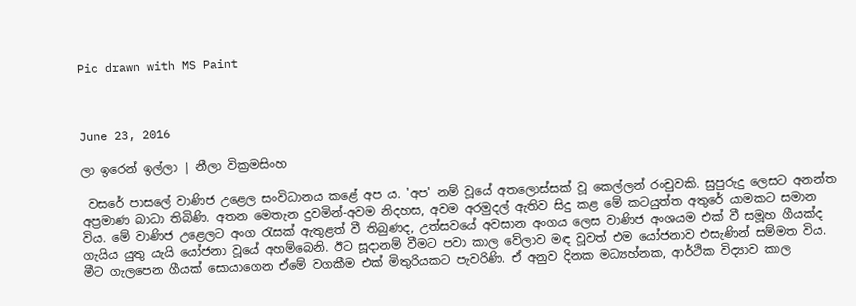Pic drawn with MS Paint



June 23, 2016

ලා ඉරෙන් ඉල්ලා | නීලා වික්‍රමසිංහ

 වසරේ පාසලේ වාණිජ උළෙල සංවිධානය කළේ අප ය. 'අප' නම් වූයේ අතලොස්සක් වූ කෙල්ලන් රංචුවකි. සුපුරුදු ලෙසට අනන්ත අප්‍රමාණ බාධා තිබිණි. අතන මෙතැන දුවමින්-අවම නිදහස, අවම අරමුදල් ඇතිව සිදු කළ මේ කටයුත්ත අතුරේ යාමකට සමාන විය. මේ වාණිජ උළෙලට අංග රැසක් ඇතුළත් වී තිබුණද, උත්සවයේ අවසාන අංගය ලෙස වාණිජ අංශයම එක් වී සමූහ ගීයක්ද ගැයිය යුතු යැයි යෝජනා වූයේ අහම්බෙනි. ඊට සූදානම් වීමට පවා කාල වේලාව මඳ වූවත් එම යෝජනාව එසැණින් සම්මත විය. මීට ගැලපෙන ගීයක් සොයාගෙන ඒමේ වගකීම එක් මිතුරියකට පැවරිණි. ඒ අනුව දිනක මධ්‍යහ්නක, ආර්ථික විද්‍යාව කාල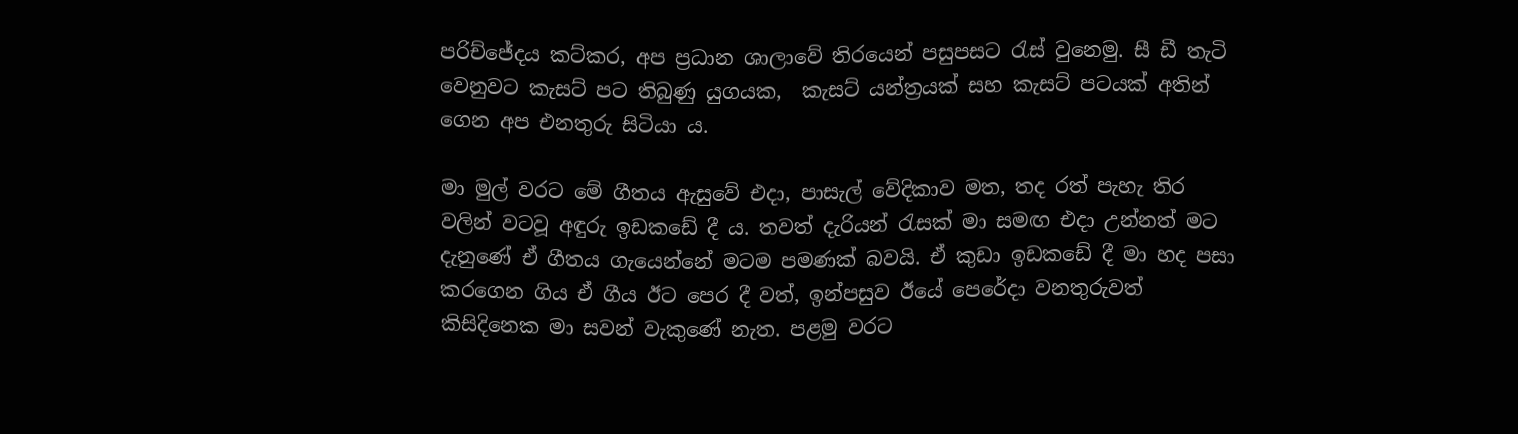පරිච්ජේදය කට්කර, අප ප්‍රධාන ශාලාවේ තිරයෙන් පසුපසට රැස් වුනෙමු. සී ඩී තැටි වෙනුවට කැසට් පට තිබුණු යුගයක,  කැසට් යන්ත්‍රයක් සහ කැසට් පටයක් අතින් ගෙන අප එනතුරු සිටියා ය.

මා මුල් වරට මේ ගීතය ඇසුවේ එදා, පාසැල් වේදිකාව මත, තද රත් පැහැ තිර වලින් වටවූ අඳුරු ඉඩකඩේ දී ය. තවත් දැරියන් රැසක් මා සමඟ එදා උන්නත් මට දැනුණේ ඒ ගීතය ගැයෙන්නේ මටම පමණක් බවයි. ඒ කුඩා ඉඩකඩේ දී මා හද පසා කරගෙන ගිය ඒ ගීය ඊට පෙර දී වත්, ඉන්පසුව ඊයේ පෙරේදා වනතුරුවත් කිසිදිනෙක මා සවන් වැකුණේ නැත. පළමු වරට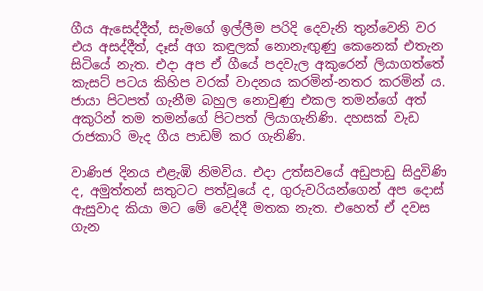ගීය ඇසෙද්දීත්, සැමගේ ඉල්ලීම පරිදි දෙවැනි තුන්වෙනි වර එය අසද්දීත්, දෑස් අග කඳුලක් නොනැඟුණු කෙනෙක් එතැන සිටියේ නැත. එදා අප ඒ ගීයේ පදවැල අකුරෙන් ලියාගත්තේ කැසට් පටය කිහිප වරක් වාදනය කරමින්-නතර කරමින් ය. ජායා පිටපත් ගැනීම බහුල නොවුණු එකල තමන්ගේ අත් අකුරින් තම තමන්ගේ පිටපත් ලියාගැනිණි. දහසක් වැඩ රාජකාරි මැද ගීය පාඩම් කර ගැනිණි.

වාණිජ දිනය එළැඹි නිමවිය. එදා උත්සවයේ අඩුපාඩු සිදුවිණි ද, අමුත්තන් සතුටට පත්වූයේ ද, ගුරුවරියන්ගෙන් අප දොස් ඇසුවාද කියා මට මේ වෙද්දී මතක නැත. එහෙත් ඒ දවස ගැන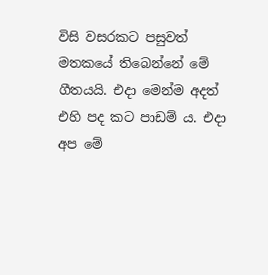විසි වසරකට පසුවත් මතකයේ තිබෙන්නේ මේ ගීතයයි. එදා මෙන්ම අදත් එහි පද කට පාඩම් ය. එදා අප මේ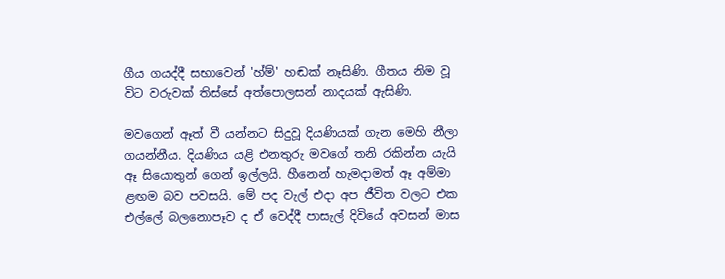ගීය ගයද්දී සභාවෙන් 'හ්ම්' හඬක් නෑසිණි. ගීතය නිම වූ විට වරුවක් තිස්සේ අත්පොලසන් නාදයක් ඇසිණි.

මවගෙන් ඈත් වී යන්නට සිදුවූ දියණියක් ගැන මෙහි නීලා ගයන්නීය. දියණිය යළි එනතුරු මවගේ තනි රකින්න යැයි ඈ සියොතුන් ගෙන් ඉල්ලයි. හීනෙන් හැමදාමත් ඈ අම්මා ළඟම බව පවසයි. මේ පද වැල් එදා අප ජීවිත වලට එක එල්ලේ බලනොපෑව ද ඒ වෙද්දී පාසැල් දිවියේ අවසන් මාස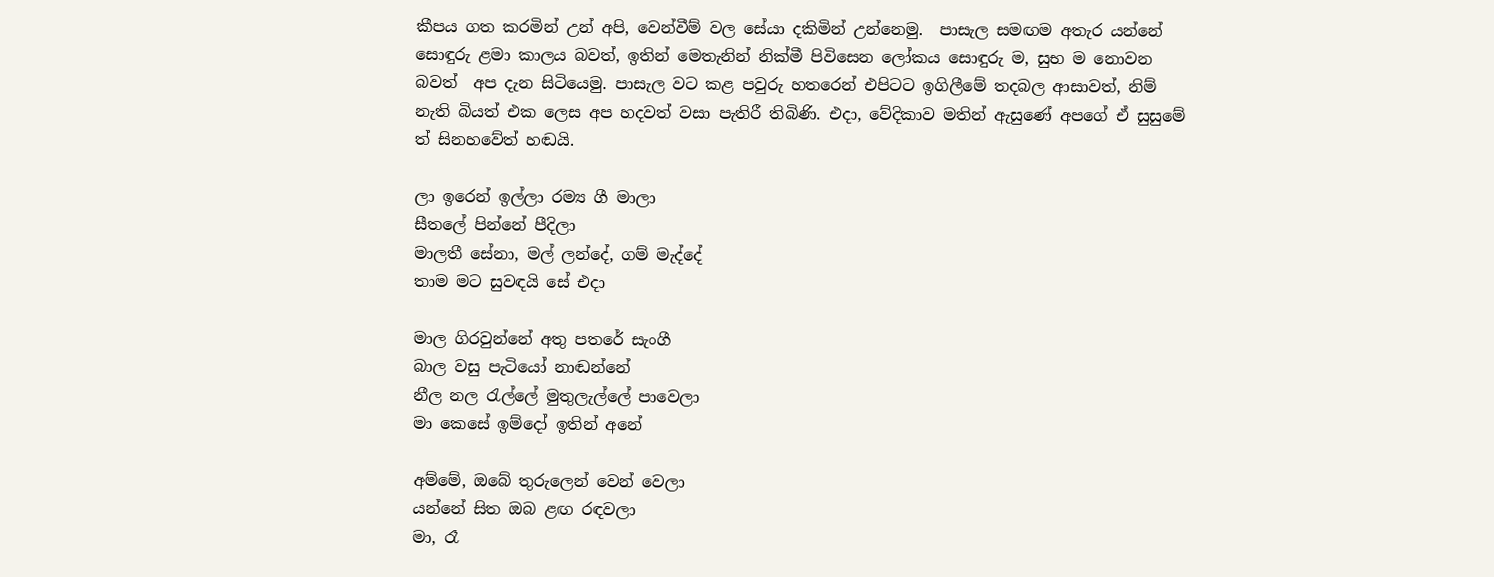කීපය ගත කරමින් උන් අපි, වෙන්වීම් වල සේයා දකිමින් උන්නෙමු.  පාසැල සමඟම අතැර යන්නේ සොඳුරු ළමා කාලය බවත්, ඉතින් මෙතැනින් නික්මී පිවිසෙන ලෝකය සොඳුරු ම, සුභ ම නොවන බවත්  අප දැන සිටියෙමු. පාසැල වට කළ පවුරු හතරෙන් එපිටට ඉගිලීමේ තදබල ආසාවත්, නිම් නැති බියත් එක ලෙස අප හදවත් වසා පැතිරී තිබිණි. එදා, වේදිකාව මතින් ඇසුණේ අපගේ ඒ සුසුමේ ත් සිනහවේත් හඬයි.

ලා ඉරෙන් ඉල්ලා රම්‍ය ගී මාලා
සීතලේ පින්නේ පීදිලා
මාලතී සේනා, මල් ලන්දේ, ගම් මැද්දේ
තාම මට සුවඳයි සේ එදා

මාල ගිරවුන්නේ අතු පතරේ සැංගී
බාල වසු පැටියෝ නාඬන්නේ
නීල නල රැල්ලේ මුතුලැල්ලේ පාවෙලා
මා කෙසේ ඉම්දෝ ඉතින් අනේ

අම්මේ, ඔබේ තුරුලෙන් වෙන් වෙලා
යන්නේ සිත ඔබ ළඟ රඳවලා
මා, රෑ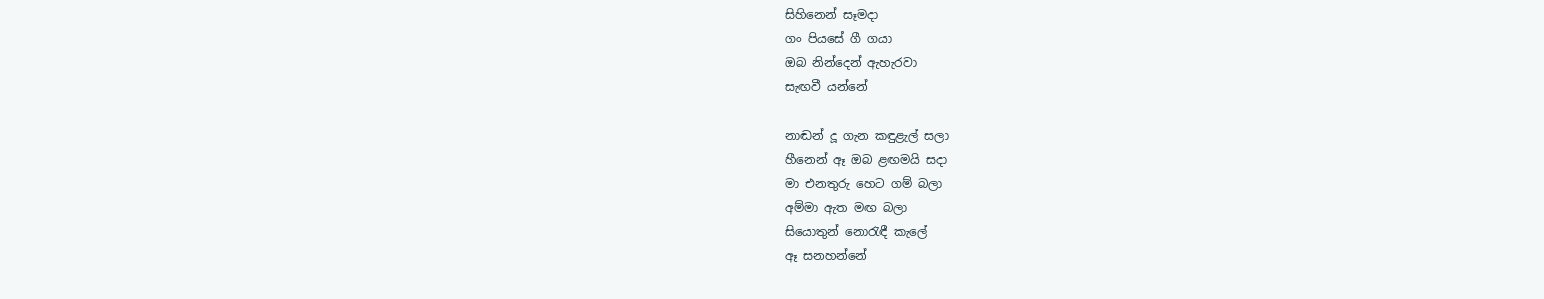සිහිනෙන් සෑමදා
ගං පියසේ ගී ගයා
ඔබ නින්දෙන් ඇහැරවා
සැඟවී යන්නේ

නාඬන් දූ ගැන කඳුළැල් සලා
හීනෙන් ඈ ඔබ ළඟමයි සදා
මා එනතුරු හෙට ගම් බලා
අම්මා ඇත මඟ බලා
සියොතුන් නොරැඳී කැලේ
ඈ සනහන්නේ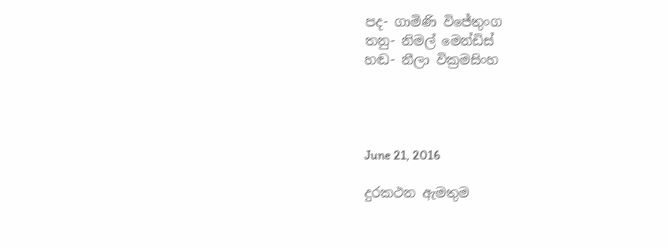පද- ගාමිණි විජේතුංග
තනු- නිමල් මෙන්ඩිස්
හඬ- නීලා වික්‍රමසිංහ




June 21, 2016

දුරකථන ඇමතුම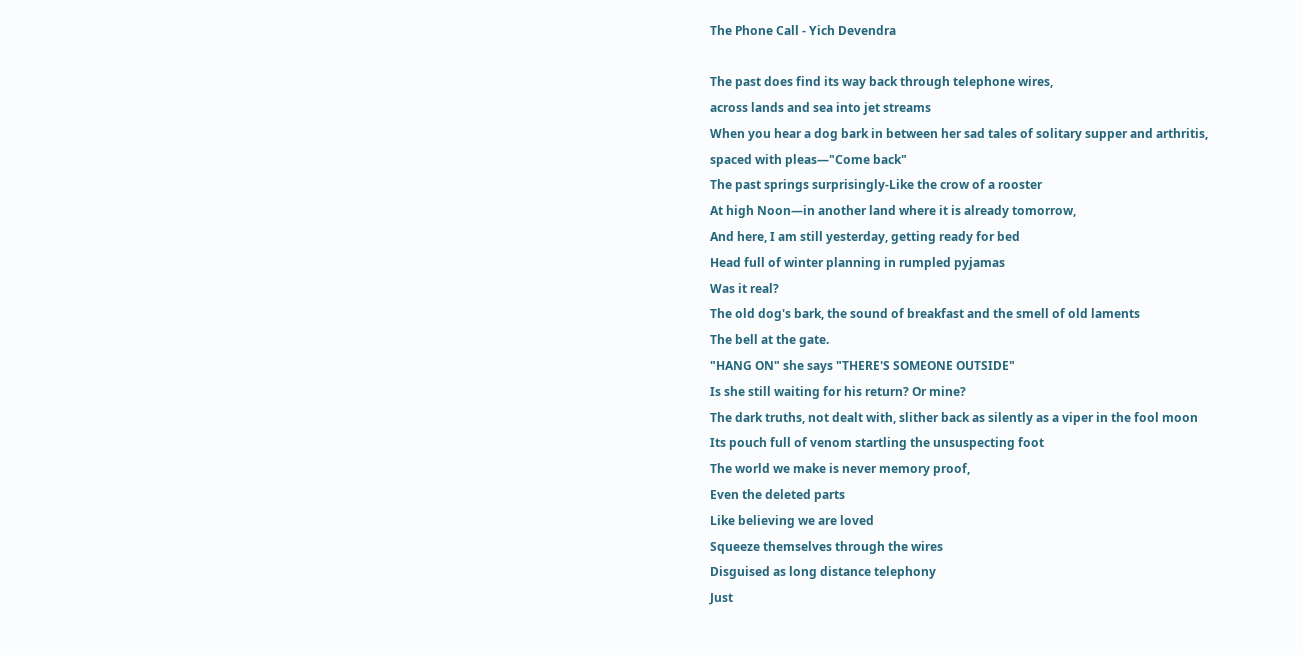The Phone Call - Yich Devendra

The past does find its way back through telephone wires,
across lands and sea into jet streams
When you hear a dog bark in between her sad tales of solitary supper and arthritis,
spaced with pleas—"Come back"
The past springs surprisingly-Like the crow of a rooster
At high Noon—in another land where it is already tomorrow,
And here, I am still yesterday, getting ready for bed
Head full of winter planning in rumpled pyjamas
Was it real?
The old dog's bark, the sound of breakfast and the smell of old laments
The bell at the gate.
"HANG ON" she says "THERE'S SOMEONE OUTSIDE"
Is she still waiting for his return? Or mine?
The dark truths, not dealt with, slither back as silently as a viper in the fool moon
Its pouch full of venom startling the unsuspecting foot
The world we make is never memory proof,
Even the deleted parts
Like believing we are loved
Squeeze themselves through the wires
Disguised as long distance telephony
Just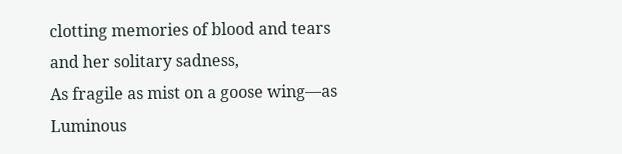clotting memories of blood and tears and her solitary sadness,
As fragile as mist on a goose wing—as
Luminous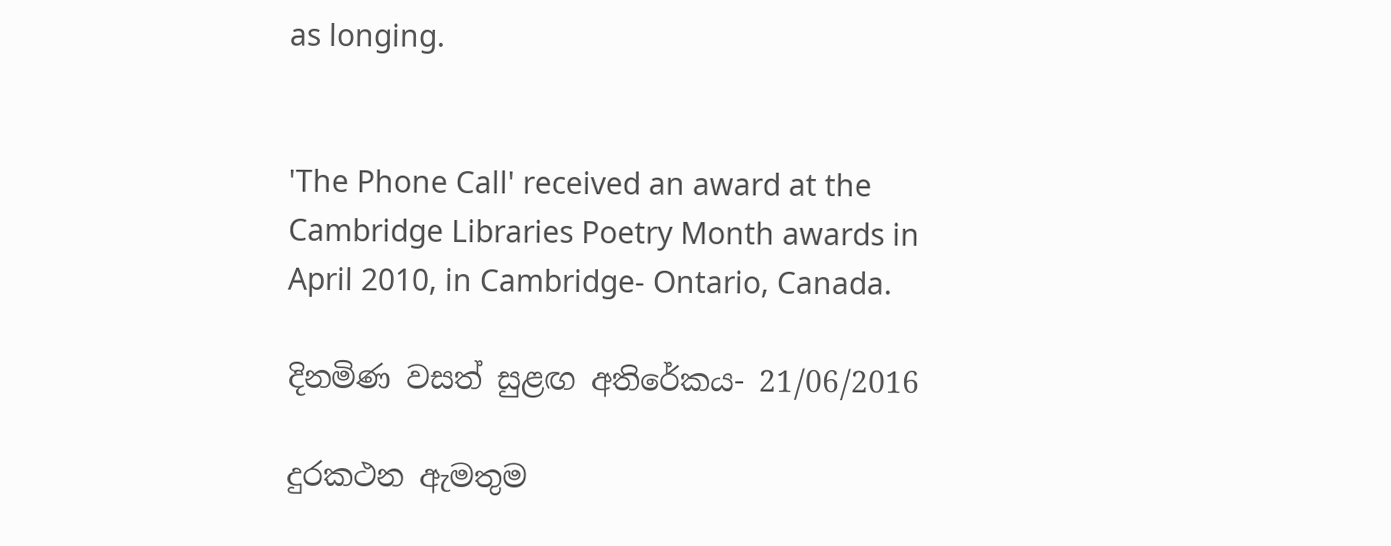as longing.


'The Phone Call' received an award at the Cambridge Libraries Poetry Month awards in April 2010, in Cambridge- Ontario, Canada.

දිනමිණ වසත් සුළඟ අතිරේකය- 21/06/2016

දුරකථන ඇමතුම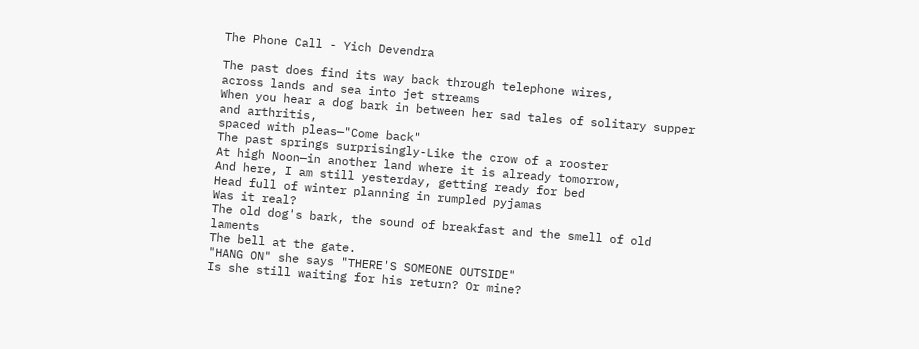The Phone Call - Yich Devendra

The past does find its way back through telephone wires,
across lands and sea into jet streams
When you hear a dog bark in between her sad tales of solitary supper and arthritis,
spaced with pleas—"Come back"
The past springs surprisingly-Like the crow of a rooster
At high Noon—in another land where it is already tomorrow,
And here, I am still yesterday, getting ready for bed
Head full of winter planning in rumpled pyjamas
Was it real?
The old dog's bark, the sound of breakfast and the smell of old laments
The bell at the gate.
"HANG ON" she says "THERE'S SOMEONE OUTSIDE"
Is she still waiting for his return? Or mine?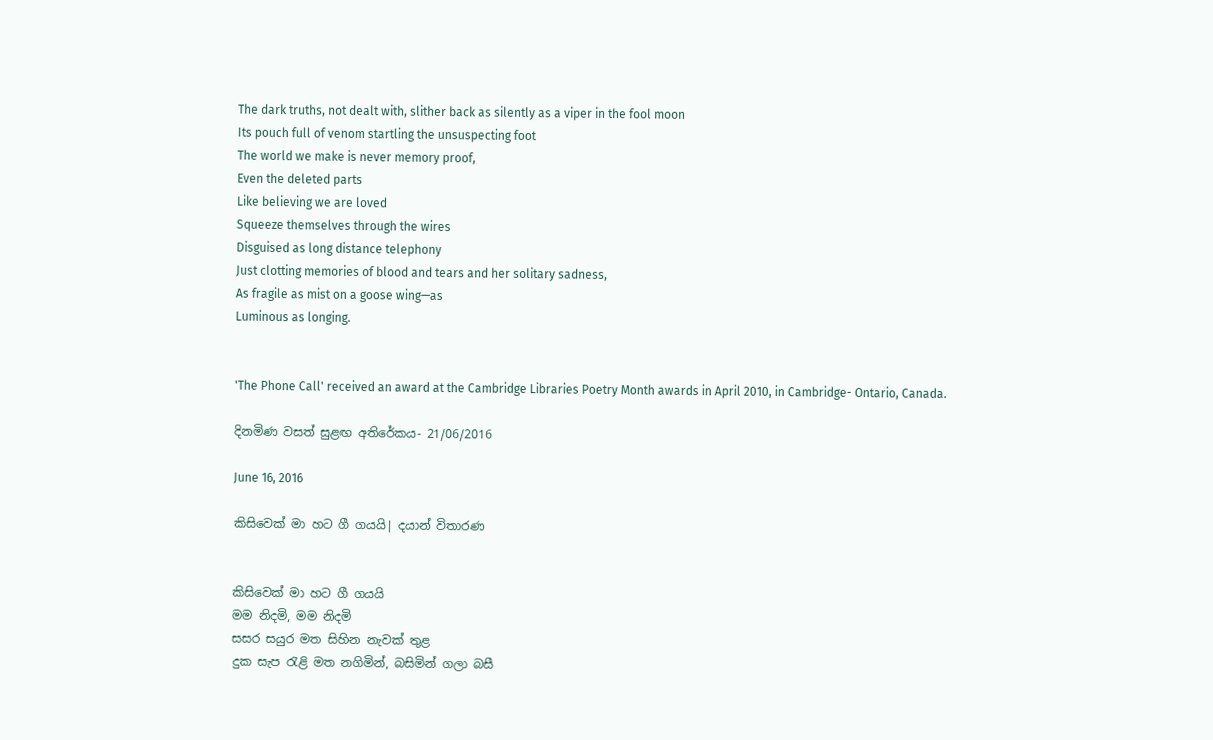The dark truths, not dealt with, slither back as silently as a viper in the fool moon
Its pouch full of venom startling the unsuspecting foot
The world we make is never memory proof,
Even the deleted parts
Like believing we are loved
Squeeze themselves through the wires
Disguised as long distance telephony
Just clotting memories of blood and tears and her solitary sadness,
As fragile as mist on a goose wing—as
Luminous as longing.


'The Phone Call' received an award at the Cambridge Libraries Poetry Month awards in April 2010, in Cambridge- Ontario, Canada.

දිනමිණ වසත් සුළඟ අතිරේකය- 21/06/2016

June 16, 2016

කිසිවෙක් මා හට ගී ගයයි| දයාන් විතාරණ


කිසිවෙක් මා හට ගී ගයයි
මම නිදමි, මම නිදමි
සසර සයුර මත සිහින නැවක් තුළ
දුක සැප රැළි මත නගිමින්, බසිමින් ගලා බසී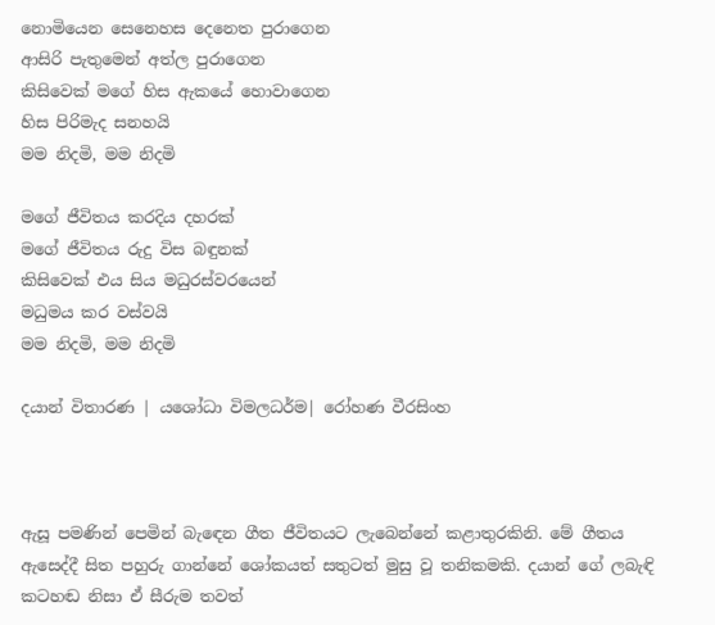නොමියෙන සෙනෙහස දෙනෙත පුරාගෙන
ආසිරි පැතුමෙන් අත්ල පුරාගෙන
කිසිවෙක් මගේ හිස ඇකයේ හොවාගෙන
හිස පිරිමැද සනහයි
මම නිදමි, මම නිදමි

මගේ ජීවිතය කරදිය දහරක්
මගේ ජීවිතය රුදු විස බඳුනක්
කිසිවෙක් එය සිය මධුරස්වරයෙන්
මධුමය කර වස්වයි
මම නිදමි, මම නිදමි

දයාන් විතාරණ | යශෝධා විමලධර්ම| රෝහණ වීරසිංහ



ඇසූ පමණින් පෙමින් බැඳෙන ගීත ජීවිතයට ලැබෙන්නේ කළාතුරකිනි. මේ ගීතය ඇසෙද්දී සිත පහුරු ගාන්නේ ශෝකයත් සතුටත් මුසු වූ තනිකමකි. දයාන් ගේ ලබැඳි කටහඬ නිසා ඒ සීරුම තවත්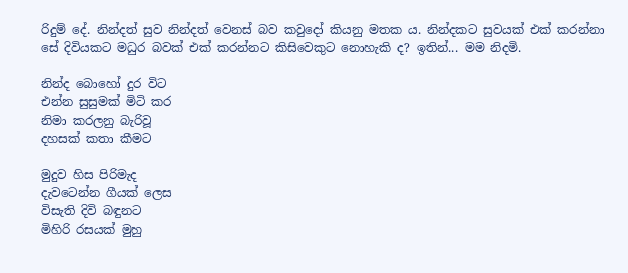රිදුම් දේ. නින්දත් සුව නින්දත් වෙනස් බව කවුදෝ කියනු මතක ය. නින්දකට සුවයක් එක් කරන්නා සේ දිවියකට මධුර බවක් එක් කරන්නට කිසිවෙකුට නොහැකි ද? ඉතින්... මම නිදමි.

නින්ද බොහෝ දුර විට
එන්න සුසුමක් මිටි කර
නිමා කරලනු බැරිවූ
දහසක් කතා කීමට

මුදුව හිස පිරිමැද
දැවටෙන්න ගීයක් ලෙස
විසැති දිවි බඳුනට
මිහිරි රසයක් මුහු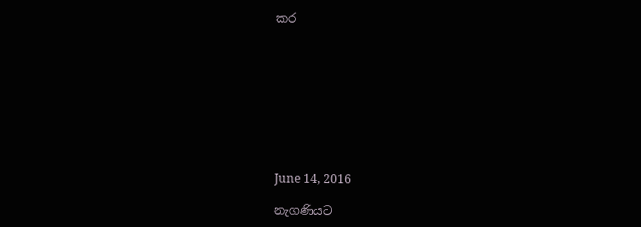කර









June 14, 2016

නැගණියට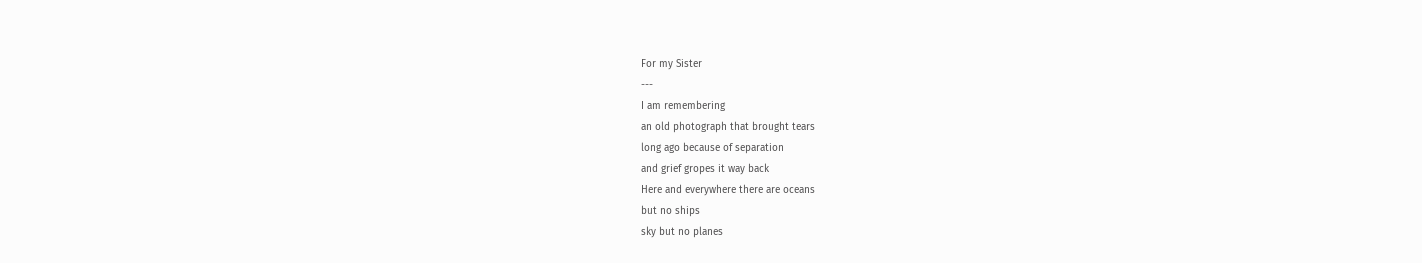For my Sister
---
I am remembering
an old photograph that brought tears
long ago because of separation
and grief gropes it way back
Here and everywhere there are oceans
but no ships
sky but no planes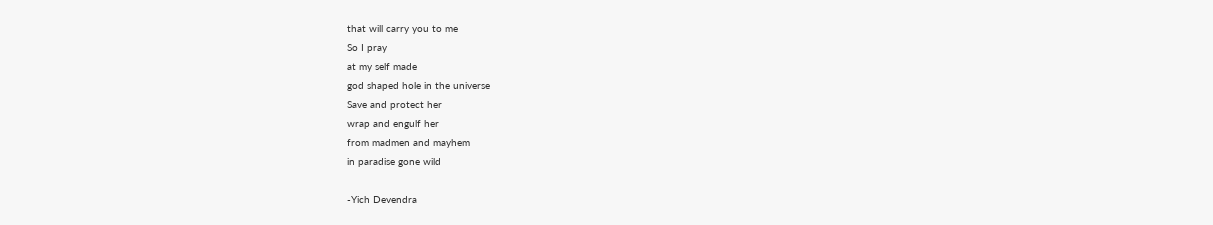that will carry you to me
So I pray
at my self made
god shaped hole in the universe
Save and protect her
wrap and engulf her
from madmen and mayhem
in paradise gone wild

-Yich Devendra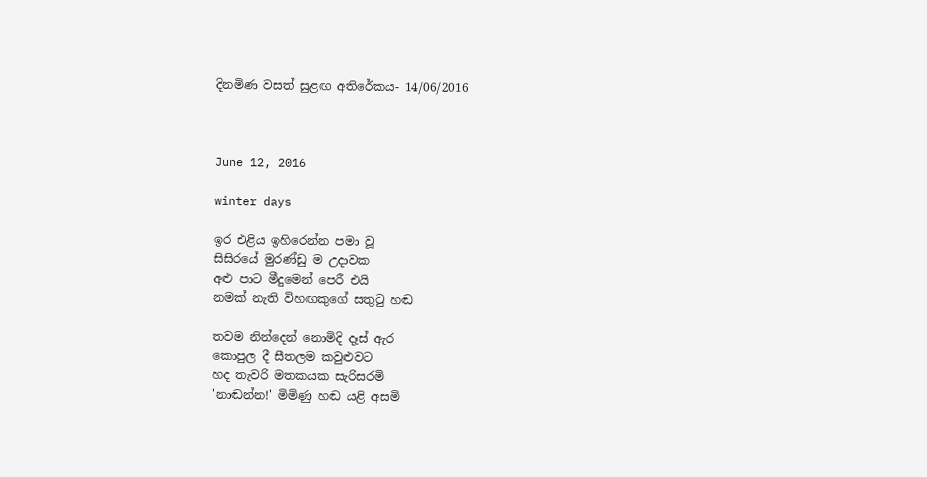දිනමිණ වසත් සුළඟ අතිරේකය- 14/06/2016



June 12, 2016

winter days

ඉර එළිය ඉහිරෙන්න පමා වූ
සිසිරයේ මුරණ්ඩු ම උදාවක
අළු පාට මීදුමෙන් පෙරී එයි
නමක් නැති විහඟකුගේ සතුටු හඬ

තවම නින්දෙන් නොමිදි දෑස් ඇර
කොපුල දී සීතලම කවුළුවට
හද තැවරි මතකයක සැරිසරමි
'නාඬන්න!' මිමිණු හඬ යළි අසමි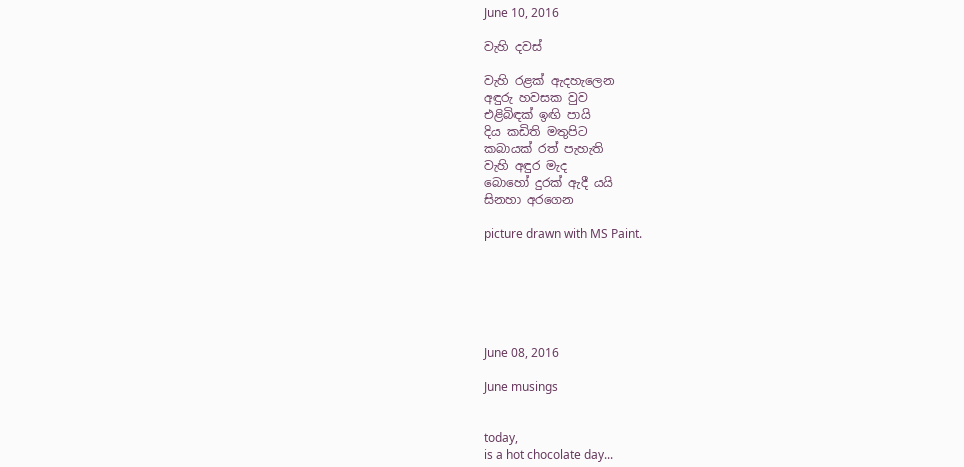June 10, 2016

වැහි දවස්

වැහි රළක් ඇදහැලෙන
අඳුරු හවසක වුව
එළිබිඳක් ඉඟි පායි
දිය කඩිති මතුපිට
කබායක් රත් පැහැති
වැහි අඳුර මැද
බොහෝ දුරක් ඇදී යයි
සිනහා අරගෙන

picture drawn with MS Paint.






June 08, 2016

June musings


today,
is a hot chocolate day...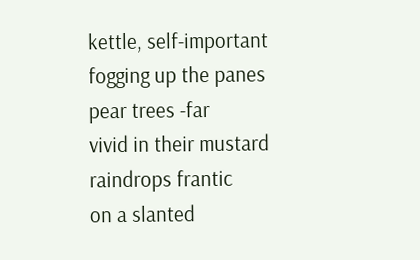kettle, self-important
fogging up the panes
pear trees -far
vivid in their mustard
raindrops frantic
on a slanted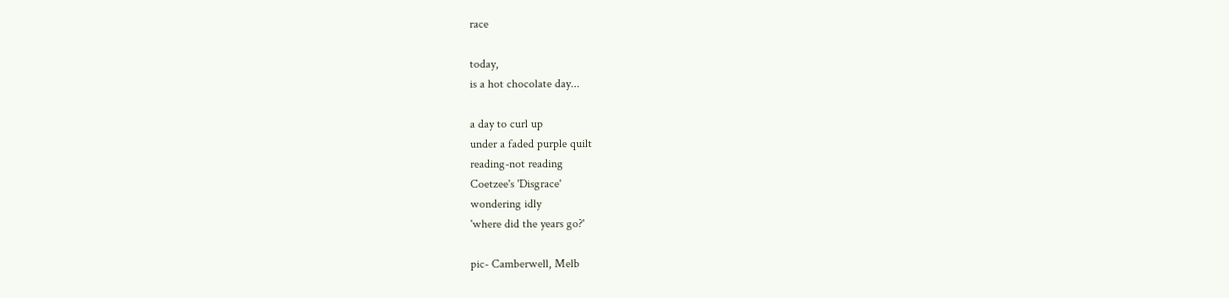race

today,
is a hot chocolate day...

a day to curl up
under a faded purple quilt
reading-not reading
Coetzee's 'Disgrace'
wondering idly
'where did the years go?'

pic- Camberwell, Melb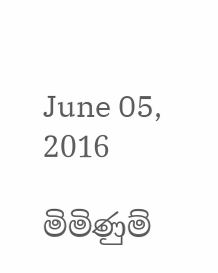June 05, 2016

මිමිණුම්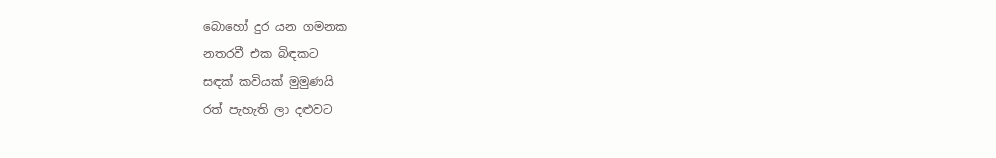බොහෝ දුර යන ගමනක
නතරවී එක බිඳකට
සඳක් කවියක් මුමුණයි
රත් පැහැති ලා දළුවට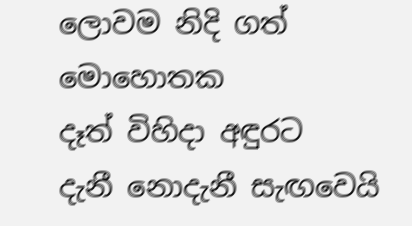ලොවම නිදි ගත් මොහොතක
දෑත් විහිදා අඳුරට
දැනී නොදැනී සැඟවෙයි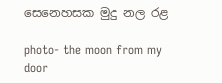සෙනෙහසක මුදු නල රළ

photo- the moon from my door